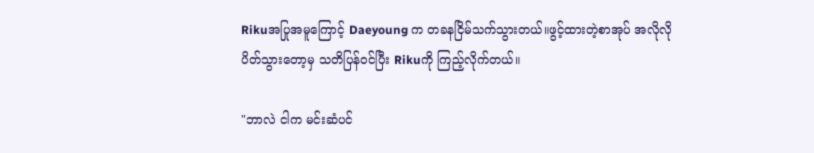Rikuအပြုအမူကြောင့် Daeyoung က တခနငြိမ်သက်သွားတယ်။ဖွင့်ထားတဲ့စာအုပ် အလိုလိုပိတ်သွားတော့မှ သတိပြန်ဝင်ပြီး Rikuကို ကြည့်လိုက်တယ်။

"ဘာလဲ ငါက မင်းဆံပင်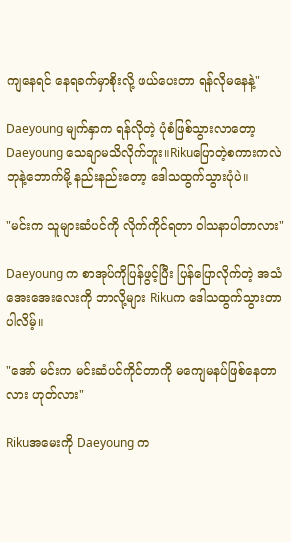ကျနေရင် နေရခက်မှာစိုးလို့ ဖယ်ပေးတာ ရန်လိုမနေနဲ့"

Daeyoung မျက်နှာက ရန်လိုတဲ့ ပုံစံဖြစ်သွားလာတော့ Daeyoung သေချာမသိလိုက်ဘူး။Rikuပြောတဲ့စကားကလဲ ဘုနဲ့ဘောက်မို့ နည်းနည်းတော့ ဒေါသထွက်သွားပုံပဲ။

"မင်းက သူများဆံပင်ကို လိုက်ကိုင်ရတာ ဝါသနာပါတာလား"

Daeyoung က စာအုပ်ကိုပြန်ဖွင့်ပြီး ပြန်ပြောလိုက်တဲ့ အသံအေးအေးလေးကို ဘာလို့များ Rikuက ဒေါသထွက်သွားတာပါလိမ့်။

"အော် မင်းက မင်းဆံပင်ကိုင်တာကို မကျေမနပ်ဖြစ်နေတာလား ဟုတ်လား"

Rikuအမေးကို Daeyoung က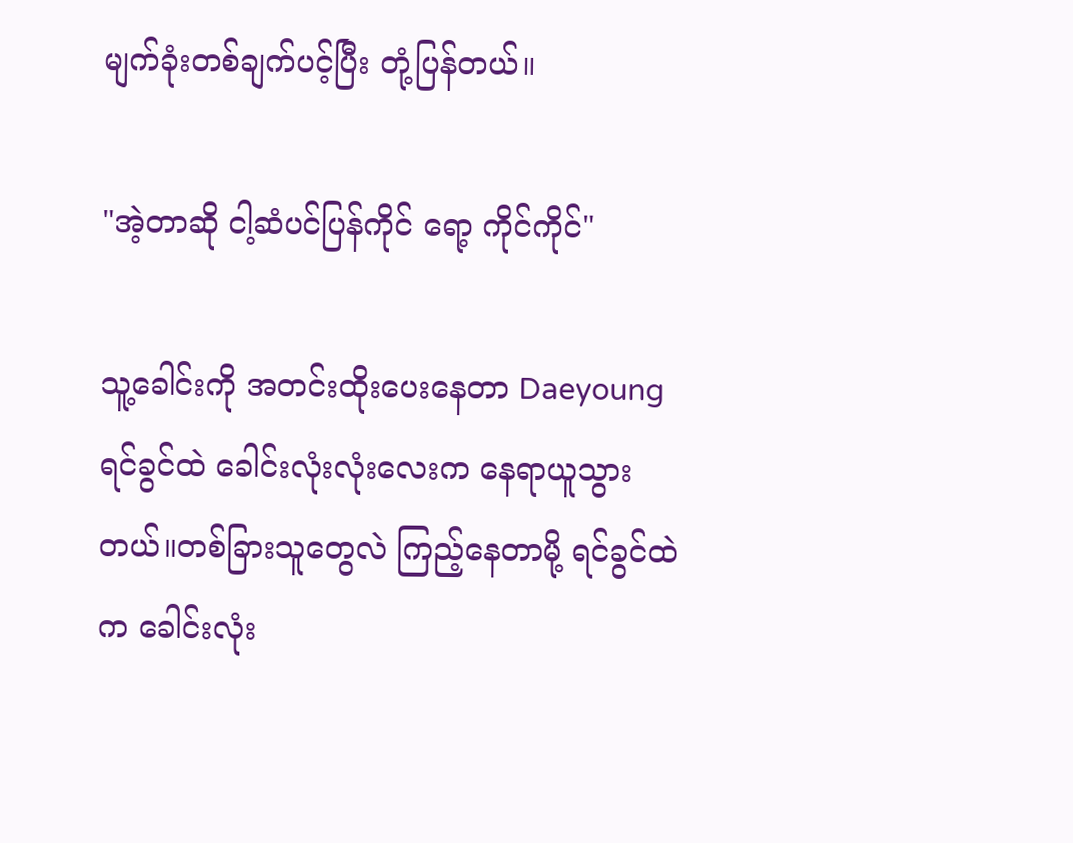မျက်ခုံးတစ်ချက်ပင့်ပြီး တုံ့ပြန်တယ်။

"အဲ့တာဆို ငါ့ဆံပင်ပြန်ကိုင်‌ ရော့ ကိုင်ကိုင်"

သူ့ခေါင်းကို အတင်းထိုးပေးနေတာ Daeyoung ရင်ခွင်ထဲ ခေါင်းလုံးလုံးလေးက နေရာယူသွားတယ်။တစ်ခြားသူတွေလဲ ကြည့်နေတာမို့ ရင်ခွင်ထဲက ခေါင်း‌လုံး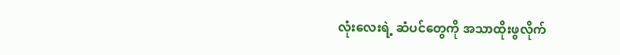လုံးလေးရဲ့ ဆံပင်တွေကို အသာထိုးဖွလိုက်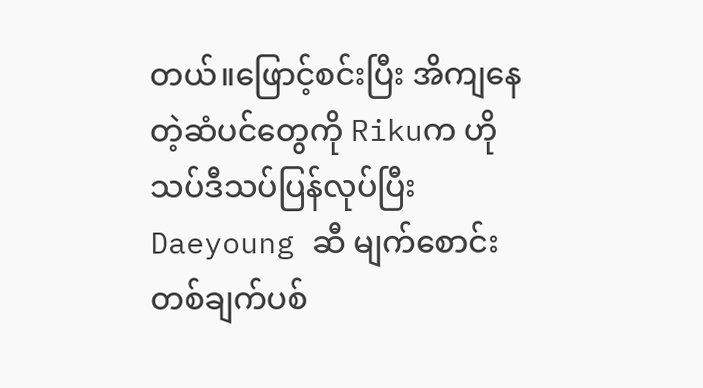တယ်။ဖြောင့်စင်းပြီး အိကျနေတဲ့ဆံပင်တွေကို Rikuက ဟိုသပ်ဒီသပ်ပြန်လုပ်ပြီး Daeyoung ဆီ မျက်စောင်းတစ်ချက်ပစ်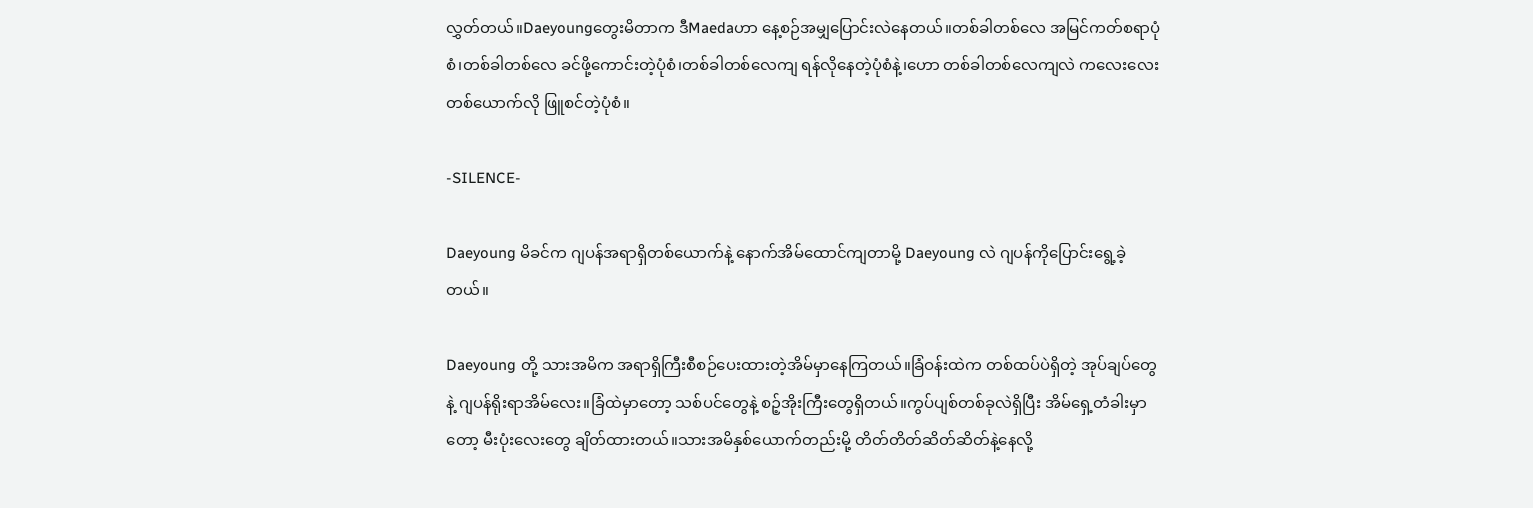လွှတ်တယ်။Daeyoungတွေးမိတာက ဒီMaedaဟာ နေ့စဉ်အမျှပြောင်းလဲနေတယ်။တစ်ခါတစ်လေ အမြင်ကတ်စရာပုံစံ၊တစ်ခါတစ်လေ ခင်ဖို့ကောင်းတဲ့ပုံစံ၊တစ်ခါတစ်လေကျ ရန်လိုနေတဲ့ပုံစံနဲ့၊ဟော တစ်ခါတစ်လေကျလဲ ကလေးလေးတစ်ယောက်လို ဖြူစင်တဲ့ပုံစံ။

-SILENCE-

Daeyoung မိခင်က ဂျပန်အရာရှိတစ်ယောက်နဲ့ နောက်အိမ်ထောင်ကျတာမို့ Daeyoung လဲ ဂျပန်ကိုပြောင်းရွေ့ခဲ့တယ်။

Daeyoung တို့ သားအမိက အရာရှိကြီးစီစဉ်ပေးထားတဲ့အိမ်မှာနေကြတယ်။ခြံဝန်းထဲက တစ်ထပ်ပဲရှိတဲ့ အုပ်ချပ်တွေနဲ့ ဂျပန်ရိုးရာအိမ်လေး။ခြံထဲမှာတော့ သစ်ပင်တွေနဲ့ စဉ့်အိုးကြီးတွေရှိတယ်။ကွပ်ပျစ်တစ်ခုလဲရှိပြီး အိမ်ရှေ့တံခါးမှာတော့ မီးပုံးလေးတွေ ချိတ်ထားတယ်။သားအမိနှစ်ယောက်တည်းမို့ တိတ်တိတ်ဆိတ်ဆိတ်နဲ့နေလို့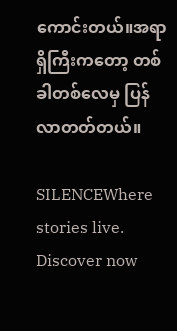ကောင်းတယ်။အရာရှိကြီးကတော့ တစ်ခါတစ်လေမှ ပြန်လာတတ်တယ်။

SILENCEWhere stories live. Discover now